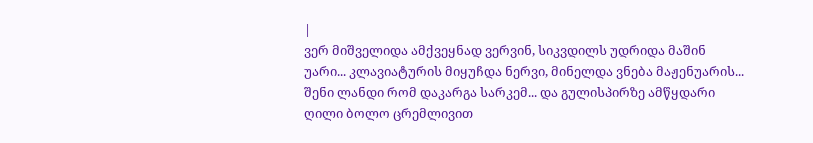|
ვერ მიშველიდა ამქვეყნად ვერვინ, სიკვდილს უდრიდა მაშინ უარი... კლავიატურის მიყუჩდა ნერვი, მინელდა ვნება მაჟენუარის...
შენი ლანდი რომ დაკარგა სარკემ... და გულისპირზე ამწყდარი ღილი ბოლო ცრემლივით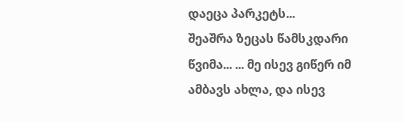დაეცა პარკეტს...
შეაშრა ზეცას წამსკდარი წვიმა... ... მე ისევ გიწერ იმ ამბავს ახლა, და ისევ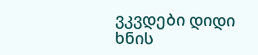ვკვდები დიდი ხნის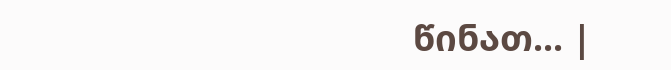წინათ... |